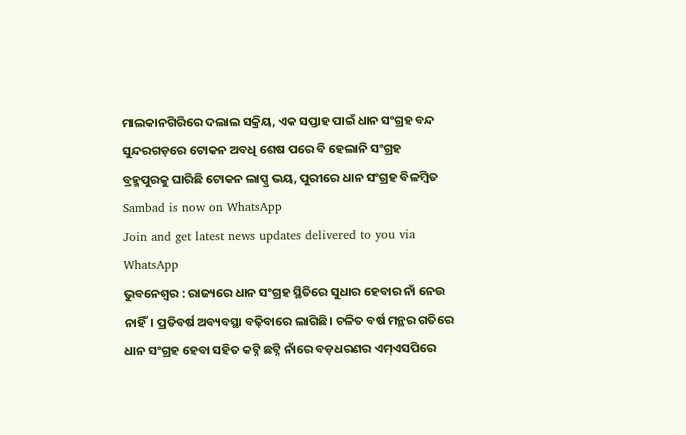ମାଲକାନଗିରିରେ ଦଲାଲ ସକ୍ରିୟ, ଏକ ସପ୍ତାହ ପାଇଁ ଧାନ ସଂଗ୍ରହ ବନ୍ଦ
ସୁନ୍ଦରଗଡ଼ରେ ଟୋକନ ଅବଧି ଶେଷ ପରେ ବି ହେଲାନି ସଂଗ୍ରହ
ବ୍ରହ୍ମପୁରକୁ ଘାରିଛି ଟୋକନ ଲାପ୍ସ୍ର ଭୟ, ପୁରୀରେ ଧାନ ସଂଗ୍ରହ ବିଳମ୍ବିତ
Sambad is now on WhatsApp
Join and get latest news updates delivered to you via WhatsApp
ଭୁବନେଶ୍ୱର : ରାଜ୍ୟରେ ଧାନ ସଂଗ୍ରହ ସ୍ଥିତିରେ ସୁଧାର ହେବାର ନାଁ ନେଉ ନାହିଁ। ପ୍ରତିବର୍ଷ ଅବ୍ୟବସ୍ଥା ବଢ଼ିବାରେ ଲାଗିଛି। ଚଳିତ ବର୍ଷ ମନ୍ଥର ଗତିରେ ଧାନ ସଂଗ୍ରହ ହେବା ସହିତ କଟ୍ନି ଛଟ୍ନି ନାଁରେ ବଡ଼ଧରଣର ଏମ୍ଏସପିରେ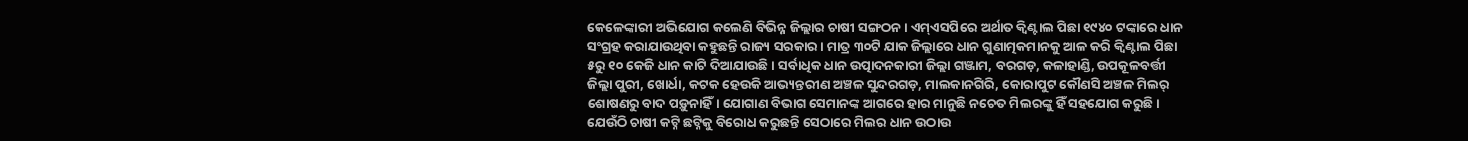କେଳେଙ୍କାରୀ ଅଭିଯୋଗ କଲେଣି ବିଭିନ୍ନ ଜିଲ୍ଲାର ଚାଷୀ ସଙ୍ଗଠନ। ଏମ୍ଏସପିରେ ଅର୍ଥାତ କ୍ବିଣ୍ଟାଲ ପିଛା ୧୯୪୦ ଟଙ୍କାରେ ଧାନ ସଂଗ୍ରହ କରାଯାଉଥିବା କହୁଛନ୍ତି ରାଜ୍ୟ ସରକାର। ମାତ୍ର ୩୦ଟି ଯାକ ଜିଲ୍ଲାରେ ଧାନ ଗୁଣାତ୍ମକମାନକୁ ଆଳ କରି କ୍ବିଣ୍ଟାଲ ପିଛା ୫ରୁ ୧୦ କେଜି ଧାନ କାଟି ଦିଆଯାଉଛି। ସର୍ବାଧିକ ଧାନ ଉତ୍ପାଦନକାରୀ ଜିଲ୍ଲା ଗଞ୍ଜାମ, ବରଗଡ଼, କଳାହାଣ୍ଡି, ଉପକୂଳବର୍ତ୍ତୀ ଜିଲ୍ଲା ପୁରୀ, ଖୋର୍ଧା, କଟକ ହେଉକି ଆଭ୍ୟନ୍ତରୀଣ ଅଞ୍ଚଳ ସୁନ୍ଦରଗଡ଼, ମାଲକାନଗିରି, କୋରାପୁଟ କୌଣସି ଅଞ୍ଚଳ ମିଲର୍ ଶୋଷଣରୁ ବାଦ ପଡ଼ୁନାହିଁ। ଯୋଗାଣ ବିଭାଗ ସେମାନଙ୍କ ଆଗରେ ହାର ମାନୁଛି ନଚେତ ମିଲରଙ୍କୁ ହିଁ ସହଯୋଗ କରୁଛି। ଯେଉଁଠି ଚାଷୀ କଟ୍ନି ଛଟ୍ନିକୁ ବିରୋଧ କରୁଛନ୍ତି ସେଠାରେ ମିଲର ଧାନ ଉଠାଉ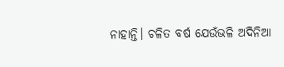ନାହାନ୍ତି। ଚଳିତ ବର୍ଷ ଯେଉଁଭଳି ଅଦିନିଆ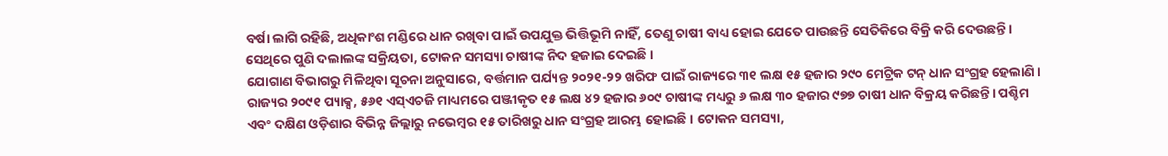ବର୍ଷା ଲାଗି ରହିଛି, ଅଧିକାଂଶ ମଣ୍ଡିରେ ଧାନ ରଖିବା ପାଇଁ ଉପଯୁକ୍ତ ଭିତ୍ତିଭୂମି ନାହିଁ, ତେଣୁ ଚାଷୀ ବାଧ୍ୟ ହୋଇ ଯେତେ ପାଉଛନ୍ତି ସେତିକିରେ ବିକ୍ରି କରି ଦେଉଛନ୍ତି। ସେଥିରେ ପୁଣି ଦଲାଲଙ୍କ ସକ୍ରିୟତା, ଟୋକନ ସମସ୍ୟା ଚାଷୀଙ୍କ ନିଦ ହଜାଇ ଦେଇଛି।
ଯୋଗାଣ ବିଭାଗରୁ ମିଳିଥିବା ସୂଚନା ଅନୁସାରେ, ବର୍ତ୍ତମାନ ପର୍ଯ୍ୟନ୍ତ ୨୦୨୧-୨୨ ଖରିଫ ପାଇଁ ରାଜ୍ୟରେ ୩୧ ଲକ୍ଷ ୧୫ ହଜାର ୨୯୦ ମେଟ୍ରିକ ଟନ୍ ଧାନ ସଂଗ୍ରହ ହେଲାଣି। ରାଜ୍ୟର ୨୦୯୧ ପ୍ୟାକ୍ସ, ୫୬୧ ଏସ୍ଏଚଜି ମାଧ୍ୟମରେ ପଞ୍ଜୀକୃତ ୧୫ ଲକ୍ଷ ୪୨ ହଜାର ୬୦୯ ଚାଷୀଙ୍କ ମଧ୍ୟରୁ ୬ ଲକ୍ଷ ୩୦ ହଜାର ୯୭୭ ଚାଷୀ ଧାନ ବିକ୍ରୟ କରିଛନ୍ତି। ପଶ୍ଚିମ ଏବଂ ଦକ୍ଷିଣ ଓଡ଼ିଶାର ବିଭିନ୍ନ ଜିଲ୍ଲାରୁ ନଭେମ୍ବର ୧୫ ତାରିଖରୁ ଧାନ ସଂଗ୍ରହ ଆରମ୍ଭ ହୋଇଛି। ଟୋକନ ସମସ୍ୟା,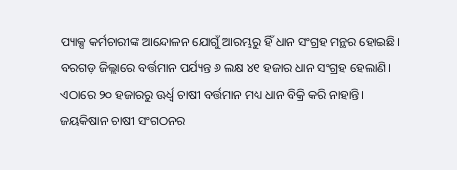ପ୍ୟାକ୍ସ କର୍ମଚାରୀଙ୍କ ଆନ୍ଦୋଳନ ଯୋଗୁଁ ଆରମ୍ଭରୁ ହିଁ ଧାନ ସଂଗ୍ରହ ମନ୍ଥର ହୋଇଛି। ବରଗଡ଼ ଜିଲ୍ଲାରେ ବର୍ତ୍ତମାନ ପର୍ଯ୍ୟନ୍ତ ୬ ଲକ୍ଷ ୪୧ ହଜାର ଧାନ ସଂଗ୍ରହ ହେଲାଣି। ଏଠାରେ ୨୦ ହଜାରରୁ ଊର୍ଧ୍ବ ଚାଷୀ ବର୍ତ୍ତମାନ ମଧ୍ୟ ଧାନ ବିକ୍ରି କରି ନାହାନ୍ତି।
ଜୟକିଷାନ ଚାଷୀ ସଂଗଠନର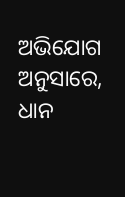ଅଭିଯୋଗ ଅନୁସାରେ, ଧାନ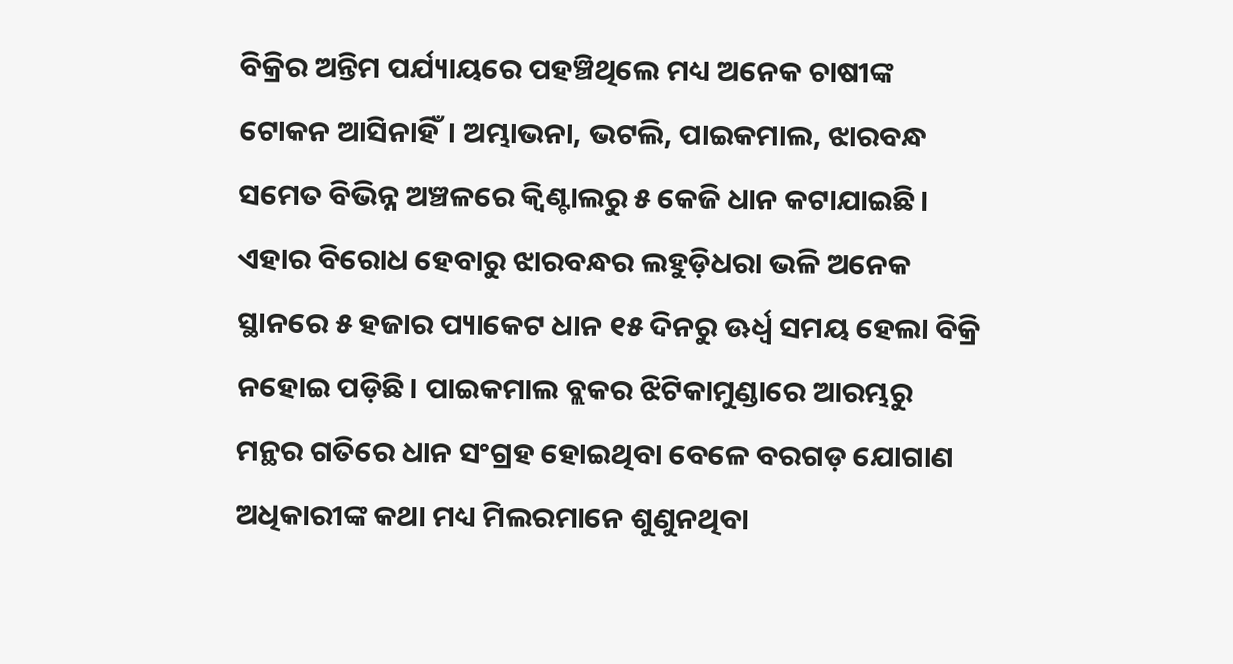ବିକ୍ରିର ଅନ୍ତିମ ପର୍ଯ୍ୟାୟରେ ପହଞ୍ଚିଥିଲେ ମଧ୍ୟ ଅନେକ ଚାଷୀଙ୍କ ଟୋକନ ଆସିନାହିଁ। ଅମ୍ଭାଭନା, ଭଟଲି, ପାଇକମାଲ, ଝାରବନ୍ଧ ସମେତ ବିଭିନ୍ନ ଅଞ୍ଚଳରେ କ୍ବିଣ୍ଟାଲରୁ ୫ କେଜି ଧାନ କଟାଯାଇଛି। ଏହାର ବିରୋଧ ହେବାରୁ ଝାରବନ୍ଧର ଲହୁଡ଼ିଧରା ଭଳି ଅନେକ ସ୍ଥାନରେ ୫ ହଜାର ପ୍ୟାକେଟ ଧାନ ୧୫ ଦିନରୁ ଊର୍ଧ୍ବ ସମୟ ହେଲା ବିକ୍ରି ନହୋଇ ପଡ଼ିଛି। ପାଇକମାଲ ବ୍ଲକର ଝିଟିକାମୁଣ୍ଡାରେ ଆରମ୍ଭରୁ ମନ୍ଥର ଗତିରେ ଧାନ ସଂଗ୍ରହ ହୋଇଥିବା ବେଳେ ବରଗଡ଼ ଯୋଗାଣ ଅଧିକାରୀଙ୍କ କଥା ମଧ୍ୟ ମିଲରମାନେ ଶୁଣୁନଥିବା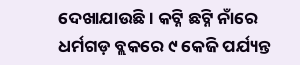ଦେଖାଯାଉଛି। କଟ୍ନି ଛଟ୍ନି ନାଁରେ ଧର୍ମଗଡ଼ ବ୍ଲକରେ ୯ କେଜି ପର୍ଯ୍ୟନ୍ତ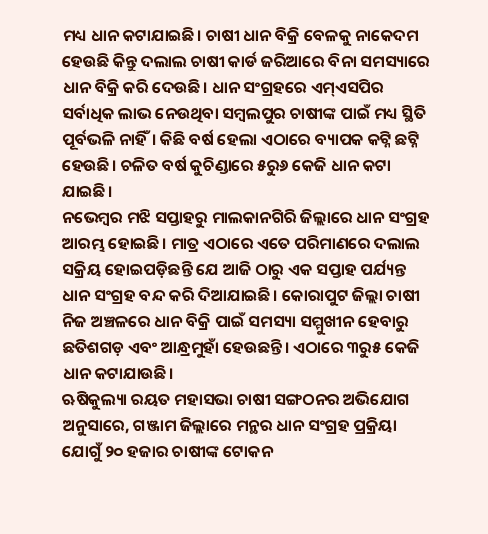ମଧ୍ୟ ଧାନ କଟାଯାଇଛି। ଚାଷୀ ଧାନ ବିକ୍ରି ବେଳକୁ ନାକେଦମ ହେଉଛି କିନ୍ତୁ ଦଲାଲ ଚାଷୀ କାର୍ଡ ଜରିଆରେ ବିନା ସମସ୍ୟାରେ ଧାନ ବିକ୍ରି କରି ଦେଉଛି। ଧାନ ସଂଗ୍ରହରେ ଏମ୍ଏସପିର ସର୍ବାଧିକ ଲାଭ ନେଉଥିବା ସମ୍ବଲପୁର ଚାଷୀଙ୍କ ପାଇଁ ମଧ୍ୟ ସ୍ଥିତି ପୂର୍ବଭଳି ନାହିଁ। କିଛି ବର୍ଷ ହେଲା ଏଠାରେ ବ୍ୟାପକ କଟ୍ନି ଛଟ୍ନି ହେଉଛି। ଚଳିତ ବର୍ଷ କୁଚିଣ୍ଡାରେ ୫ରୁ୬ କେଜି ଧାନ କଟା ଯାଇଛି।
ନଭେମ୍ବର ମଝି ସପ୍ତାହରୁ ମାଲକାନଗିରି ଜିଲ୍ଲାରେ ଧାନ ସଂଗ୍ରହ ଆରମ୍ଭ ହୋଇଛି। ମାତ୍ର ଏଠାରେ ଏତେ ପରିମାଣରେ ଦଲାଲ ସକ୍ରିୟ ହୋଇପଡ଼ିଛନ୍ତି ଯେ ଆଜି ଠାରୁ ଏକ ସପ୍ତାହ ପର୍ଯ୍ୟନ୍ତ ଧାନ ସଂଗ୍ରହ ବନ୍ଦ କରି ଦିଆଯାଇଛି। କୋରାପୁଟ ଜିଲ୍ଲା ଚାଷୀ ନିଜ ଅଞ୍ଚଳରେ ଧାନ ବିକ୍ରି ପାଇଁ ସମସ୍ୟା ସମ୍ମୁଖୀନ ହେବାରୁ ଛତିଶଗଡ଼ ଏବଂ ଆନ୍ଧ୍ରମୁହାଁ ହେଉଛନ୍ତି। ଏଠାରେ ୩ରୁ୫ କେଜି ଧାନ କଟାଯାଉଛି।
ଋଷିକୁଲ୍ୟା ରୟତ ମହାସଭା ଚାଷୀ ସଙ୍ଗଠନର ଅଭିଯୋଗ ଅନୁସାରେ, ଗଞ୍ଜାମ ଜିଲ୍ଲାରେ ମନ୍ଥର ଧାନ ସଂଗ୍ରହ ପ୍ରକ୍ରିୟା ଯୋଗୁଁ ୨୦ ହଜାର ଚାଷୀଙ୍କ ଟୋକନ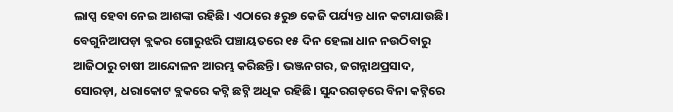ଲାପ୍ସ ହେବା ନେଇ ଆଶଙ୍କା ରହିଛି। ଏଠାରେ ୫ରୁ୭ କେଜି ପର୍ଯ୍ୟନ୍ତ ଧାନ କଟାଯାଉଛି। ବେଗୁନିଆପଡ଼ା ବ୍ଲକର ଗୋରୁଝରି ପଞ୍ଚାୟତରେ ୧୫ ଦିନ ହେଲା ଧାନ ନଉଠିବାରୁ ଆଜିଠାରୁ ଚାଷୀ ଆନ୍ଦୋଳନ ଆରମ୍ଭ କରିଛନ୍ତି। ଭଞ୍ଜନଗର, ଜଗନ୍ନାଥପ୍ରସାଦ, ସୋରଡ଼ା, ଧରାକୋଟ ବ୍ଲକରେ କଟ୍ନି ଛଟ୍ନି ଅଧିକ ରହିଛି। ସୁନ୍ଦରଗଡ଼ରେ ବିନା କଟ୍ନିରେ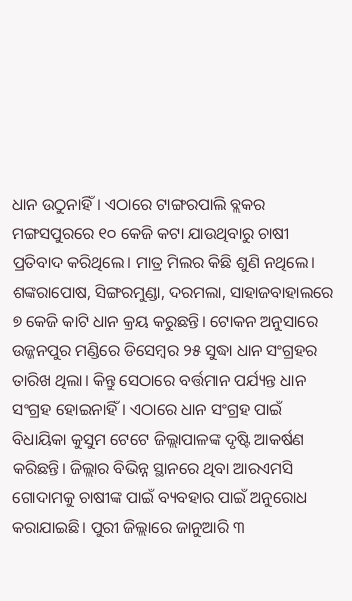ଧାନ ଉଠୁନାହିଁ। ଏଠାରେ ଟାଙ୍ଗରପାଲି ବ୍ଲକର ମଙ୍ଗସପୁରରେ ୧୦ କେଜି କଟା ଯାଉଥିବାରୁ ଚାଷୀ ପ୍ରତିବାଦ କରିଥିଲେ। ମାତ୍ର ମିଲର କିଛି ଶୁଣି ନଥିଲେ। ଶଙ୍କରାପୋଷ, ସିଙ୍ଗରମୁଣ୍ଡା, ଦରମଲା, ସାହାଜବାହାଲରେ ୭ କେଜି କାଟି ଧାନ କ୍ରୟ କରୁଛନ୍ତି। ଟୋକନ ଅନୁସାରେ ଉଜ୍ଜନପୁର ମଣ୍ଡିରେ ଡିସେମ୍ବର ୨୫ ସୁଦ୍ଧା ଧାନ ସଂଗ୍ରହର ତାରିଖ ଥିଲା। କିନ୍ତୁ ସେଠାରେ ବର୍ତ୍ତମାନ ପର୍ଯ୍ୟନ୍ତ ଧାନ ସଂଗ୍ରହ ହୋଇନାହିଁ। ଏଠାରେ ଧାନ ସଂଗ୍ରହ ପାଇଁ ବିଧାୟିକା କୁସୁମ ଟେଟେ ଜିଲ୍ଲାପାଳଙ୍କ ଦୃଷ୍ଟି ଆକର୍ଷଣ କରିଛନ୍ତି। ଜିଲ୍ଲାର ବିଭିନ୍ନ ସ୍ଥାନରେ ଥିବା ଆରଏମସି ଗୋଦାମକୁ ଚାଷୀଙ୍କ ପାଇଁ ବ୍ୟବହାର ପାଇଁ ଅନୁରୋଧ କରାଯାଇଛି। ପୁରୀ ଜିଲ୍ଲାରେ ଜାନୁଆରି ୩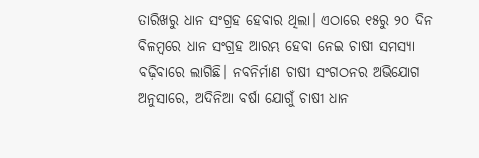ତାରିଖରୁ ଧାନ ସଂଗ୍ରହ ହେବାର ଥିଲା। ଏଠାରେ ୧୫ରୁ ୨୦ ଦିନ ବିଳମ୍ବରେ ଧାନ ସଂଗ୍ରହ ଆରମ୍ଭ ହେବା ନେଇ ଚାଷୀ ସମସ୍ୟା ବଢ଼ିବାରେ ଲାଗିଛି। ନବନିର୍ମାଣ ଚାଷୀ ସଂଗଠନର ଅଭିଯୋଗ ଅନୁସାରେ, ଅଦିନିଆ ବର୍ଷା ଯୋଗୁଁ ଚାଷୀ ଧାନ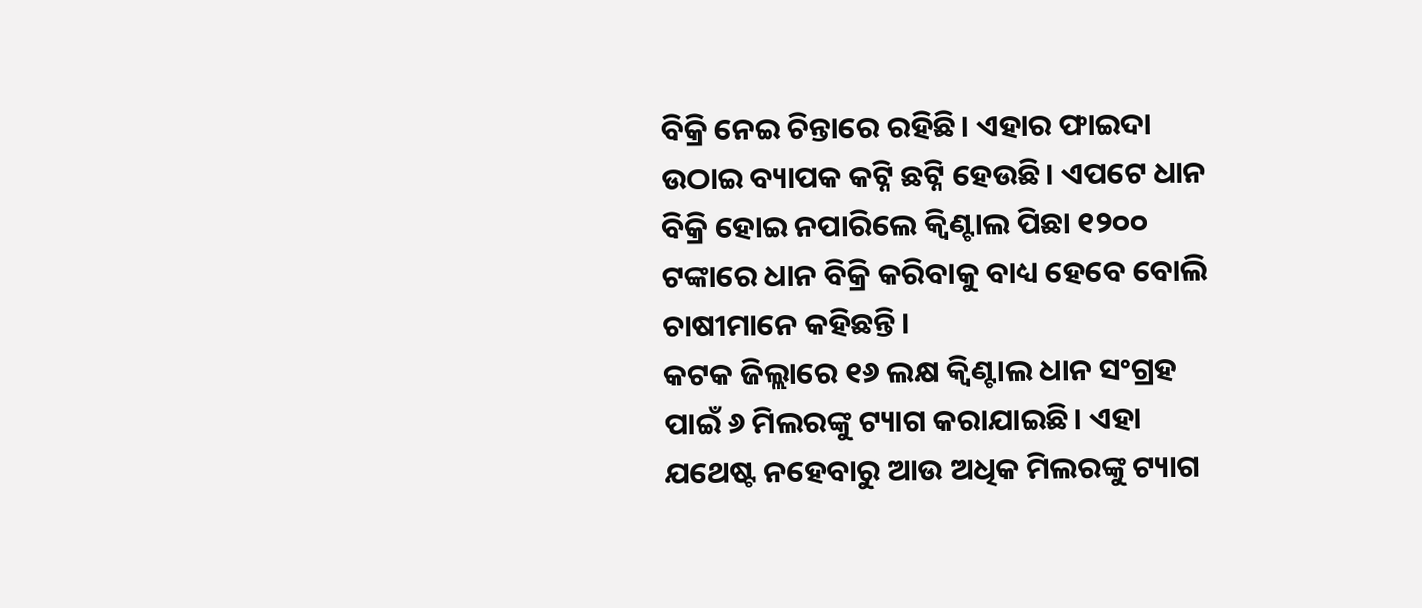ବିକ୍ରି ନେଇ ଚିନ୍ତାରେ ରହିଛି। ଏହାର ଫାଇଦା ଉଠାଇ ବ୍ୟାପକ କଟ୍ନି ଛଟ୍ନି ହେଉଛି। ଏପଟେ ଧାନ ବିକ୍ରି ହୋଇ ନପାରିଲେ କ୍ବିଣ୍ଟାଲ ପିଛା ୧୨୦୦ ଟଙ୍କାରେ ଧାନ ବିକ୍ରି କରିବାକୁ ବାଧ୍ୟ ହେବେ ବୋଲି ଚାଷୀମାନେ କହିଛନ୍ତି।
କଟକ ଜିଲ୍ଲାରେ ୧୬ ଲକ୍ଷ କ୍ବିଣ୍ଟାଲ ଧାନ ସଂଗ୍ରହ ପାଇଁ ୬ ମିଲରଙ୍କୁ ଟ୍ୟାଗ କରାଯାଇଛି। ଏହା ଯଥେଷ୍ଟ ନହେବାରୁ ଆଉ ଅଧିକ ମିଲରଙ୍କୁ ଟ୍ୟାଗ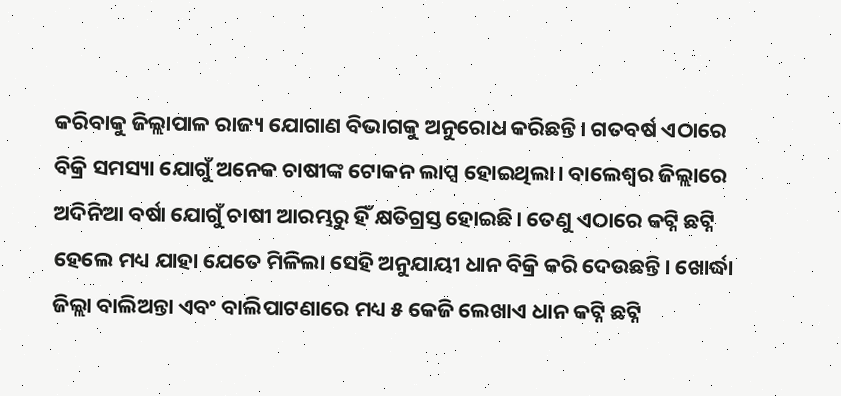କରିବାକୁ ଜିଲ୍ଲାପାଳ ରାଜ୍ୟ ଯୋଗାଣ ବିଭାଗକୁ ଅନୁରୋଧ କରିଛନ୍ତି। ଗତବର୍ଷ ଏଠାରେ ବିକ୍ରି ସମସ୍ୟା ଯୋଗୁଁ ଅନେକ ଚାଷୀଙ୍କ ଟୋକନ ଲାପ୍ସ ହୋଇଥିଲା। ବାଲେଶ୍ବର ଜିଲ୍ଲାରେ ଅଦିନିଆ ବର୍ଷା ଯୋଗୁଁ ଚାଷୀ ଆରମ୍ଭରୁ ହିଁ କ୍ଷତିଗ୍ରସ୍ତ ହୋଇଛି। ତେଣୁ ଏଠାରେ କଟ୍ନି ଛଟ୍ନି ହେଲେ ମଧ୍ୟ ଯାହା ଯେତେ ମିଳିଲା ସେହି ଅନୁଯାୟୀ ଧାନ ବିକ୍ରି କରି ଦେଉଛନ୍ତି। ଖୋର୍ଦ୍ଧା ଜିଲ୍ଲା ବାଲିଅନ୍ତା ଏବଂ ବାଲିପାଟଣାରେ ମଧ୍ୟ ୫ କେଜି ଲେଖାଏ ଧାନ କଟ୍ନି ଛଟ୍ନି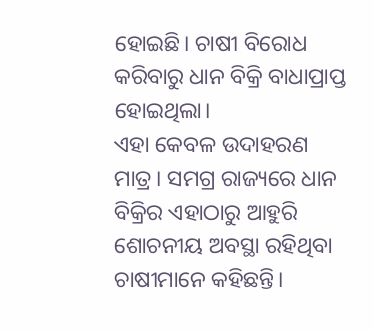ହୋଇଛି। ଚାଷୀ ବିରୋଧ କରିବାରୁ ଧାନ ବିକ୍ରି ବାଧାପ୍ରାପ୍ତ ହୋଇଥିଲା।
ଏହା କେବଳ ଉଦାହରଣ ମାତ୍ର। ସମଗ୍ର ରାଜ୍ୟରେ ଧାନ ବିକ୍ରିର ଏହାଠାରୁ ଆହୁରି ଶୋଚନୀୟ ଅବସ୍ଥା ରହିଥିବା ଚାଷୀମାନେ କହିଛନ୍ତି।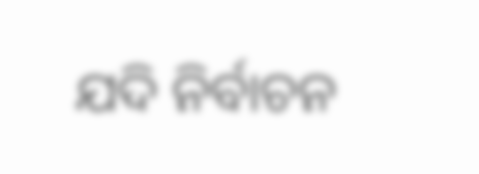ଯଦି ନିର୍ବାଚନ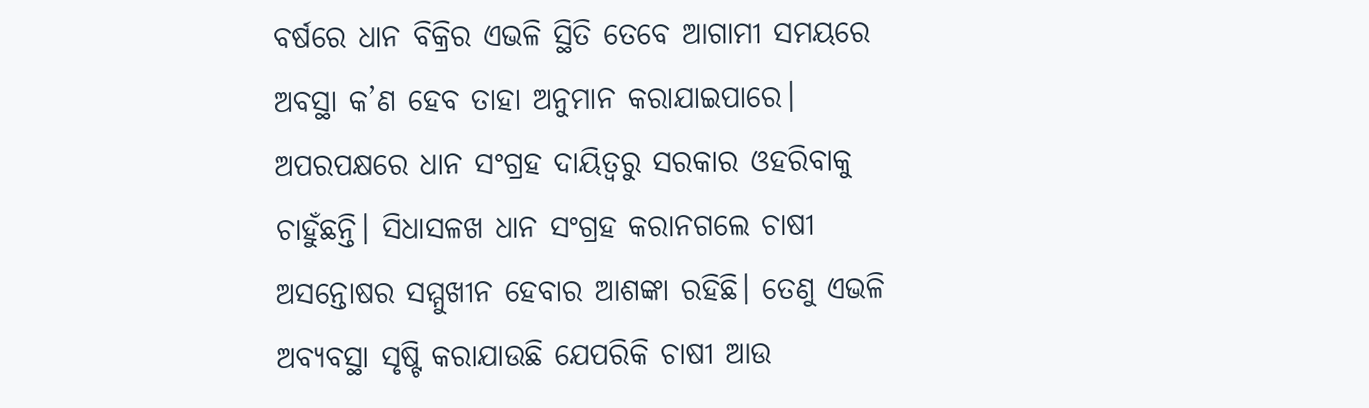ବର୍ଷରେ ଧାନ ବିକ୍ରିର ଏଭଳି ସ୍ଥିତି ତେବେ ଆଗାମୀ ସମୟରେ ଅବସ୍ଥା କ’ଣ ହେବ ତାହା ଅନୁମାନ କରାଯାଇପାରେ। ଅପରପକ୍ଷରେ ଧାନ ସଂଗ୍ରହ ଦାୟିତ୍ବରୁ ସରକାର ଓହରିବାକୁ ଚାହୁଁଛନ୍ତି। ସିଧାସଳଖ ଧାନ ସଂଗ୍ରହ କରାନଗଲେ ଚାଷୀ ଅସନ୍ତୋଷର ସମ୍ମୁଖୀନ ହେବାର ଆଶଙ୍କା ରହିଛି। ତେଣୁ ଏଭଳି ଅବ୍ୟବସ୍ଥା ସୃଷ୍ଟି କରାଯାଉଛି ଯେପରିକି ଚାଷୀ ଆଉ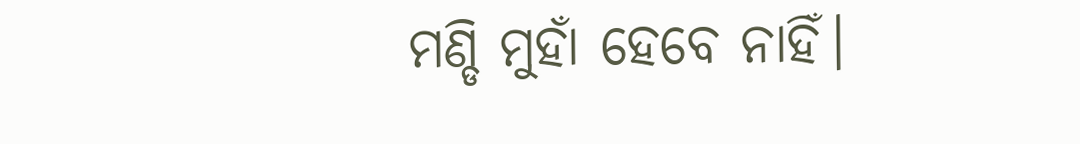ମଣ୍ଡି ମୁହାଁ ହେବେ ନାହିଁ।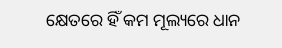କ୍ଷେତରେ ହିଁ କମ ମୂଲ୍ୟରେ ଧାନ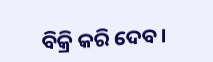ବିକ୍ରି କରି ଦେବ।